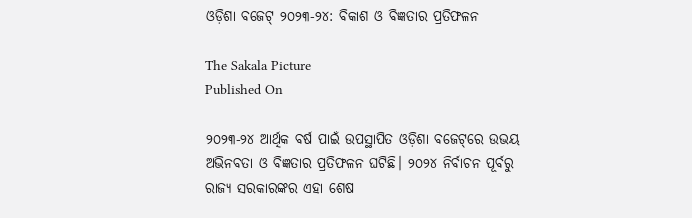ଓଡ଼ିଶା ବଜେଟ୍‌‌ ୨୦୨୩-୨୪: ବିକାଶ ଓ ବିଜ୍ଞତାର ପ୍ରତିଫଳନ

The Sakala Picture
Published On

୨୦୨୩-୨୪ ଆର୍ଥିକ ବର୍ଷ ପାଇଁ ଉପସ୍ଥାପିତ ଓଡ଼ିଶା ବଜେଟ୍‌‌ରେ ଉଭୟ ଅଭିନବତା ଓ ବିଜ୍ଞତାର ପ୍ରତିଫଳନ ଘଟିଛି। ୨୦୨୪ ନିର୍ବାଚନ ପୂର୍ବରୁ ରାଜ୍ୟ ସରକାରଙ୍କର ଏହା ଶେଷ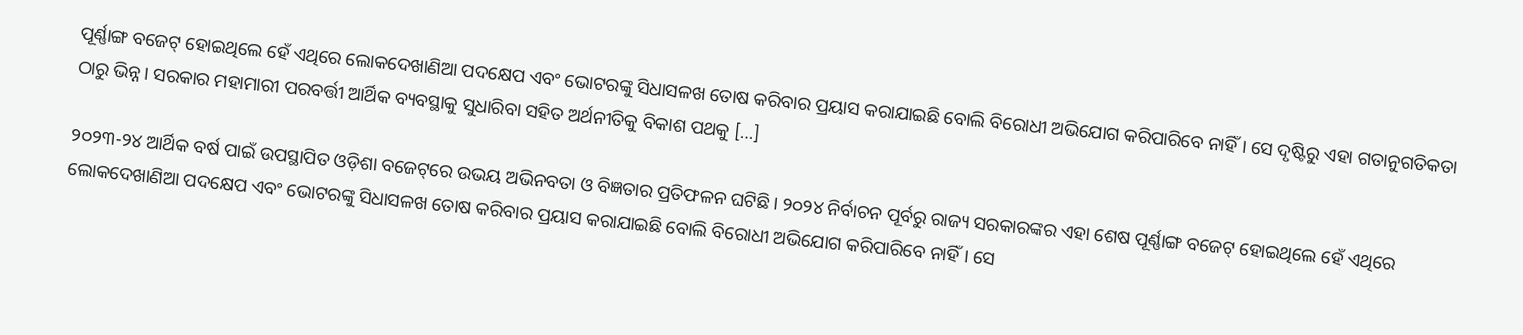ପୂର୍ଣ୍ଣାଙ୍ଗ ବଜେଟ୍‌‌ ହୋଇଥିଲେ ହେଁ ଏଥିରେ ଲୋକଦେଖାଣିଆ ପଦକ୍ଷେପ ଏବଂ ଭୋଟରଙ୍କୁ ସିଧାସଳଖ ତୋଷ କରିବାର ପ୍ରୟାସ କରାଯାଇଛି ବୋଲି ବିରୋଧୀ ଅଭିଯୋଗ କରିପାରିବେ ନାହିଁ। ସେ ଦୃଷ୍ଟିରୁ ଏହା ଗତାନୁଗତିକତା ଠାରୁ ଭିନ୍ନ। ସରକାର ମହାମାରୀ ପରବର୍ତ୍ତୀ ଆର୍ଥିକ ବ୍ୟବସ୍ଥାକୁ ସୁଧାରିବା ସହିତ ଅର୍ଥନୀତିକୁ ବିକାଶ ପଥକୁ […]

୨୦୨୩-୨୪ ଆର୍ଥିକ ବର୍ଷ ପାଇଁ ଉପସ୍ଥାପିତ ଓଡ଼ିଶା ବଜେଟ୍‌‌ରେ ଉଭୟ ଅଭିନବତା ଓ ବିଜ୍ଞତାର ପ୍ରତିଫଳନ ଘଟିଛି। ୨୦୨୪ ନିର୍ବାଚନ ପୂର୍ବରୁ ରାଜ୍ୟ ସରକାରଙ୍କର ଏହା ଶେଷ ପୂର୍ଣ୍ଣାଙ୍ଗ ବଜେଟ୍‌‌ ହୋଇଥିଲେ ହେଁ ଏଥିରେ ଲୋକଦେଖାଣିଆ ପଦକ୍ଷେପ ଏବଂ ଭୋଟରଙ୍କୁ ସିଧାସଳଖ ତୋଷ କରିବାର ପ୍ରୟାସ କରାଯାଇଛି ବୋଲି ବିରୋଧୀ ଅଭିଯୋଗ କରିପାରିବେ ନାହିଁ। ସେ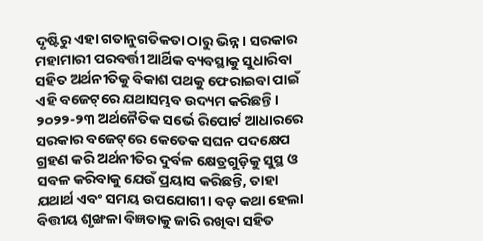ଦୃଷ୍ଟିରୁ ଏହା ଗତାନୁଗତିକତା ଠାରୁ ଭିନ୍ନ। ସରକାର ମହାମାରୀ ପରବର୍ତ୍ତୀ ଆର୍ଥିକ ବ୍ୟବସ୍ଥାକୁ ସୁଧାରିବା ସହିତ ଅର୍ଥନୀତିକୁ ବିକାଶ ପଥକୁ ଫେରାଇବା ପାଇଁ ଏହି ବଜେଟ୍‌‌ରେ ଯଥାସମ୍ଭବ ଉଦ୍ୟମ କରିଛନ୍ତି। ୨୦୨୨-୨୩ ଅର୍ଥନୈତିକ ସର୍ଭେ ରିପୋର୍ଟ ଆଧାରରେ ସରକାର ବଜେଟ୍‌‌ରେ କେତେକ ସଘନ ପଦକ୍ଷେପ ଗ୍ରହଣ କରି ଅର୍ଥନୀତିର ଦୁର୍ବଳ କ୍ଷେତ୍ରଗୁଡ଼ିକୁ ସୁସ୍ଥ ଓ ସବଳ କରିବାକୁ ଯେଉଁ ପ୍ରୟାସ କରିଛନ୍ତି, ତାହା ଯଥାର୍ଥ ଏବଂ ସମୟ ଉପଯୋଗୀ। ବଡ଼ କଥା ହେଲା ବିତ୍ତୀୟ ଶୃଙ୍ଖଳା ବିଜ୍ଞତାକୁ ଜାରି ରଖିବା ସହିତ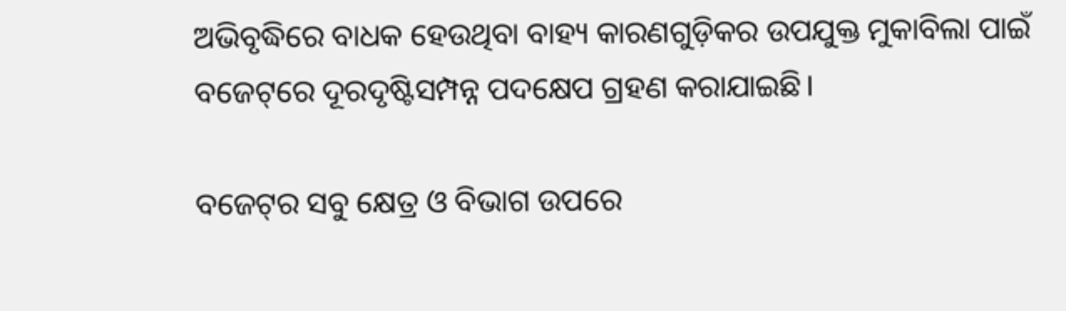ଅଭିବୃଦ୍ଧିରେ ବାଧକ ହେଉଥିବା ବାହ୍ୟ କାରଣଗୁଡ଼ିକର ଉପଯୁକ୍ତ ମୁକାବିଲା ପାଇଁ ବଜେଟ୍‌‌ରେ ଦୂରଦୃଷ୍ଟିସମ୍ପନ୍ନ ପଦକ୍ଷେପ ଗ୍ରହଣ କରାଯାଇଛି।

ବଜେଟ୍‌‌ର ସବୁ କ୍ଷେତ୍ର ଓ ବିଭାଗ ଉପରେ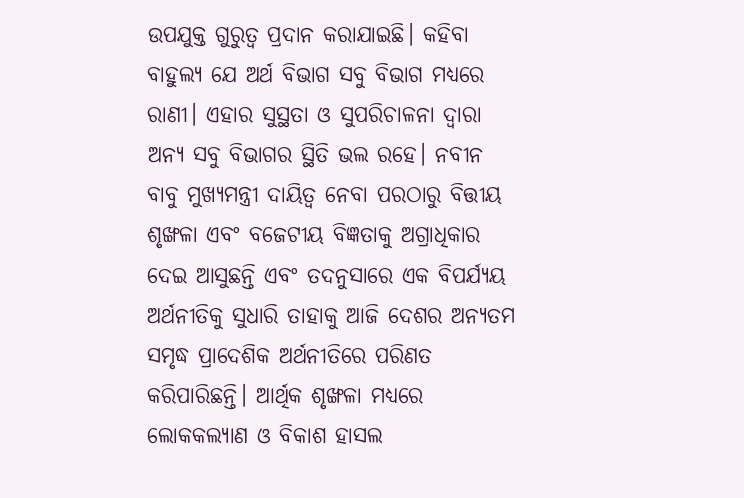ଉପଯୁକ୍ତ ଗୁରୁତ୍ୱ ପ୍ରଦାନ କରାଯାଇଛି। କହିବା ବାହୁଲ୍ୟ ଯେ ଅର୍ଥ ବିଭାଗ ସବୁ ବିଭାଗ ମଧ୍ୟରେ ରାଣୀ। ଏହାର ସୁସ୍ଥତା ଓ ସୁପରିଚାଳନା ଦ୍ୱାରା ଅନ୍ୟ ସବୁ ବିଭାଗର ସ୍ଥିତି ଭଲ ରହେ। ନବୀନ ବାବୁ ମୁଖ୍ୟମନ୍ତ୍ରୀ ଦାୟିତ୍ୱ ନେବା ପରଠାରୁ ବିତ୍ତୀୟ ଶୃଙ୍ଖଳା ଏବଂ ବଜେଟୀୟ ବିଜ୍ଞତାକୁ ଅଗ୍ରାଧିକାର ଦେଇ ଆସୁଛନ୍ତି ଏବଂ ତଦନୁସାରେ ଏକ ବିପର୍ଯ୍ୟୟ ଅର୍ଥନୀତିକୁ ସୁଧାରି ତାହାକୁ ଆଜି ଦେଶର ଅନ୍ୟତମ ସମୃଦ୍ଧ ପ୍ରାଦେଶିକ ଅର୍ଥନୀତିରେ ପରିଣତ କରିପାରିଛନ୍ତି। ଆର୍ଥିକ ଶୃଙ୍ଖଳା ମଧ୍ୟରେ ଲୋକକଲ୍ୟାଣ ଓ ବିକାଶ ହାସଲ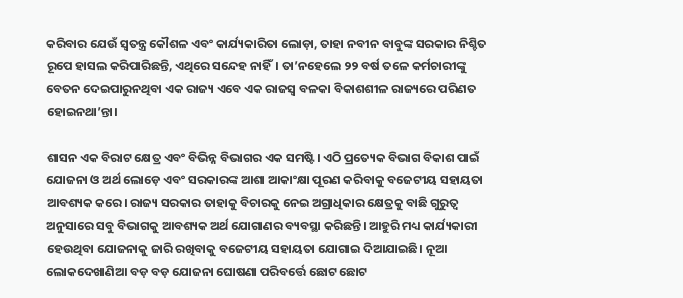କରିବାର ଯେଉଁ ସ୍ୱତନ୍ତ୍ର କୌଶଳ ଏବଂ କାର୍ଯ୍ୟକାରିତା ଲୋଡ଼ା, ତାହା ନବୀନ ବାବୁଙ୍କ ସରକାର ନିଶ୍ଚିତ ରୂପେ ହାସଲ କରିପାରିଛନ୍ତି, ଏଥିରେ ସନ୍ଦେହ ନାହିଁ। ତା’ନହେଲେ ୨୨ ବର୍ଷ ତଳେ କର୍ମଚାରୀଙ୍କୁ ବେତନ ଦେଇପାରୁନଥିବା ଏକ ରାଜ୍ୟ ଏବେ ଏକ ରାଜସ୍ୱ ବଳକା ବିକାଶଶୀଳ ରାଜ୍ୟରେ ପରିଣତ ହୋଇନଥା’ନ୍ତା।

ଶାସନ ଏକ ବିରାଟ କ୍ଷେତ୍ର ଏବଂ ବିଭିନ୍ନ ବିଭାଗର ଏକ ସମଷ୍ଟି। ଏଠି ପ୍ରତ୍ୟେକ ବିଭାଗ ବିକାଶ ପାଇଁ ଯୋଜନା ଓ ଅର୍ଥ ଲୋଡ଼େ ଏବଂ ସରକାରଙ୍କ ଆଶା ଆକାଂକ୍ଷା ପୂରଣ କରିବାକୁ ବଜେଟୀୟ ସହାୟତା ଆବଶ୍ୟକ କରେ। ରାଜ୍ୟ ସରକାର ତାହାକୁ ବିଚାରକୁ ନେଇ ଅଗ୍ରାଧିକାର କ୍ଷେତ୍ରକୁ ବାଛି ଗୁରୁତ୍ୱ ଅନୁସାରେ ସବୁ ବିଭାଗକୁ ଆବଶ୍ୟକ ଅର୍ଥ ଯୋଗାଣର ବ୍ୟବସ୍ଥା କରିଛନ୍ତି। ଆହୁରି ମଧ୍ୟ କାର୍ଯ୍ୟକାରୀ ହେଉଥିବା ଯୋଜନାକୁ ଜାରି ରଖିବାକୁ ବଜେଟୀୟ ସହାୟତା ଯୋଗାଇ ଦିଆଯାଇଛି। ନୂଆ ଲୋକଦେଖାଣିଆ ବଡ଼ ବଡ଼ ଯୋଜନା ଘୋଷଣା ପରିବର୍ତ୍ତେ ଛୋଟ ଛୋଟ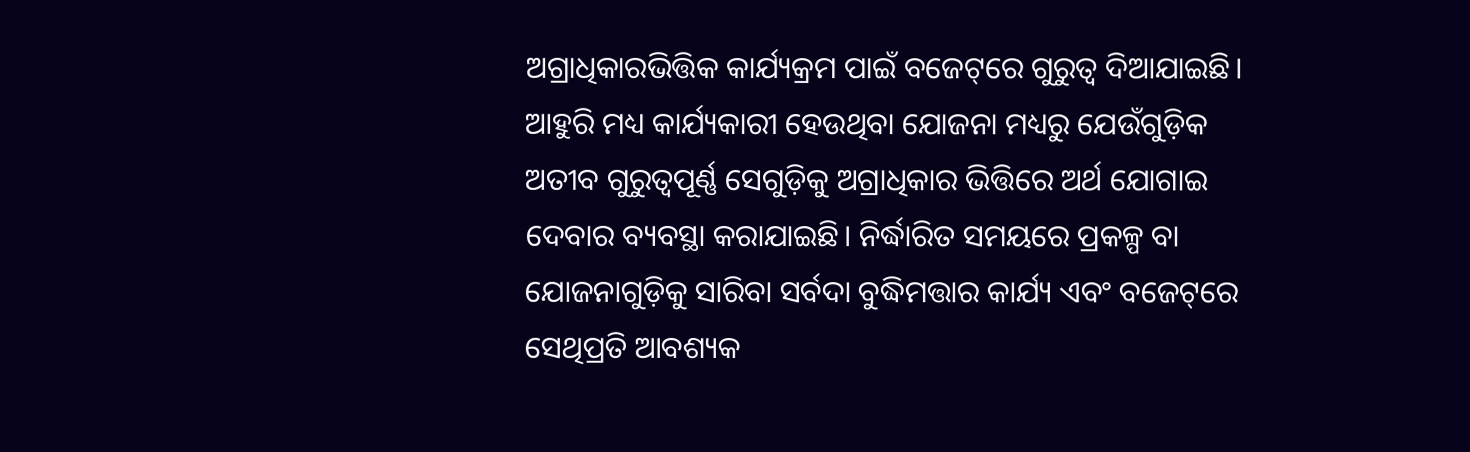ଅଗ୍ରାଧିକାରଭିତ୍ତିକ କାର୍ଯ୍ୟକ୍ରମ ପାଇଁ ବଜେଟ୍‌‌ରେ ଗୁରୁତ୍ୱ ଦିଆଯାଇଛି। ଆହୁରି ମଧ୍ୟ କାର୍ଯ୍ୟକାରୀ ହେଉଥିବା ଯୋଜନା ମଧ୍ୟରୁ ଯେଉଁଗୁଡ଼ିକ ଅତୀବ ଗୁରୁତ୍ୱପୂର୍ଣ୍ଣ ସେଗୁଡ଼ିକୁ ଅଗ୍ରାଧିକାର ଭିତ୍ତିରେ ଅର୍ଥ ଯୋଗାଇ ଦେବାର ବ୍ୟବସ୍ଥା କରାଯାଇଛି। ନିର୍ଦ୍ଧାରିତ ସମୟରେ ପ୍ରକଳ୍ପ ବା ଯୋଜନାଗୁଡ଼ିକୁ ସାରିବା ସର୍ବଦା ବୁଦ୍ଧିମତ୍ତାର କାର୍ଯ୍ୟ ଏବଂ ବଜେଟ୍‌‌ରେ ସେଥିପ୍ରତି ଆବଶ୍ୟକ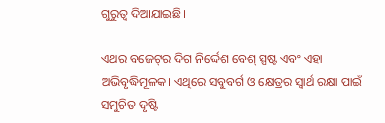ଗୁରୁତ୍ୱ ଦିଆଯାଇଛି।

ଏଥର ବଜେଟ୍‌‌ର ଦିଗ ନିର୍ଦ୍ଦେଶ ବେଶ୍‌‌ ସ୍ପଷ୍ଟ ଏବଂ ଏହା ଅଭିବୃଦ୍ଧିମୂଳକ। ଏଥିରେ ସବୁବର୍ଗ ଓ କ୍ଷେତ୍ରର ସ୍ୱାର୍ଥ ରକ୍ଷା ପାଇଁ ସମୁଚିତ ଦୃଷ୍ଟି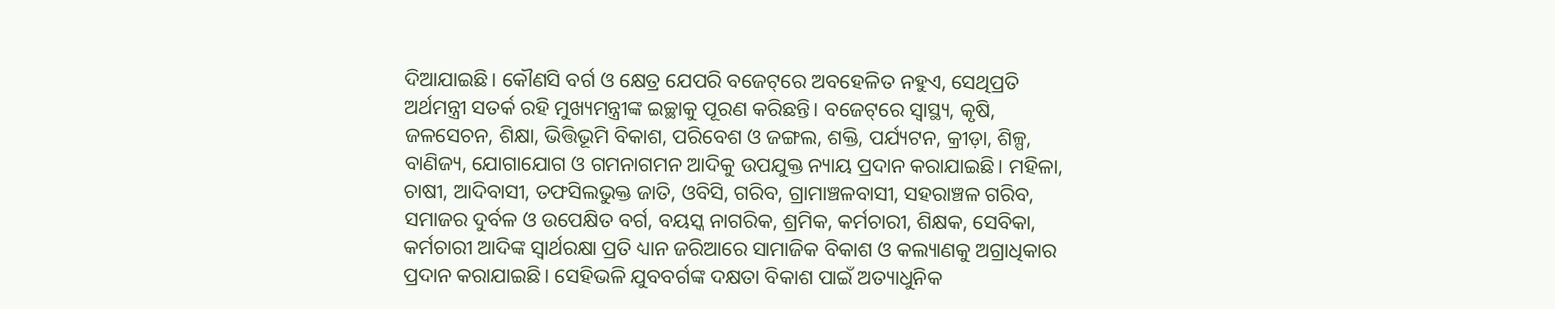ଦିଆଯାଇଛି। କୌଣସି ବର୍ଗ ଓ କ୍ଷେତ୍ର ଯେପରି ବଜେଟ୍‌‌ରେ ଅବହେଳିତ ନହୁଏ, ସେଥିପ୍ରତି ଅର୍ଥମନ୍ତ୍ରୀ ସତର୍କ ରହି ମୁଖ୍ୟମନ୍ତ୍ରୀଙ୍କ ଇଚ୍ଛାକୁ ପୂରଣ କରିଛନ୍ତି। ବଜେଟ୍‌‌ରେ ସ୍ୱାସ୍ଥ୍ୟ, କୃଷି, ଜଳସେଚନ, ଶିକ୍ଷା, ଭିତ୍ତିଭୂମି ବିକାଶ, ପରିବେଶ ଓ ଜଙ୍ଗଲ, ଶକ୍ତି, ପର୍ଯ୍ୟଟନ, କ୍ରୀଡ଼ା, ଶିଳ୍ପ, ବାଣିଜ୍ୟ, ଯୋଗାଯୋଗ ଓ ଗମନାଗମନ ଆଦିକୁ ଉପଯୁକ୍ତ ନ୍ୟାୟ ପ୍ରଦାନ କରାଯାଇଛି। ମହିଳା, ଚାଷୀ, ଆଦିବାସୀ, ତଫସିଲଭୁକ୍ତ ଜାତି, ଓବିସି, ଗରିବ, ଗ୍ରାମାଞ୍ଚଳବାସୀ, ସହରାଞ୍ଚଳ ଗରିବ, ସମାଜର ଦୁର୍ବଳ ଓ ଉପେକ୍ଷିତ ବର୍ଗ, ବୟସ୍କ ନାଗରିକ, ଶ୍ରମିକ, କର୍ମଚାରୀ, ଶିକ୍ଷକ, ସେବିକା, କର୍ମଚାରୀ ଆଦିଙ୍କ ସ୍ୱାର୍ଥରକ୍ଷା ପ୍ରତି ଧ୍ୟାନ ଜରିଆରେ ସାମାଜିକ ବିକାଶ ଓ କଲ୍ୟାଣକୁ ଅଗ୍ରାଧିକାର ପ୍ରଦାନ କରାଯାଇଛି। ସେହିଭଳି ଯୁବବର୍ଗଙ୍କ ଦକ୍ଷତା ବିକାଶ ପାଇଁ ଅତ୍ୟାଧୁନିକ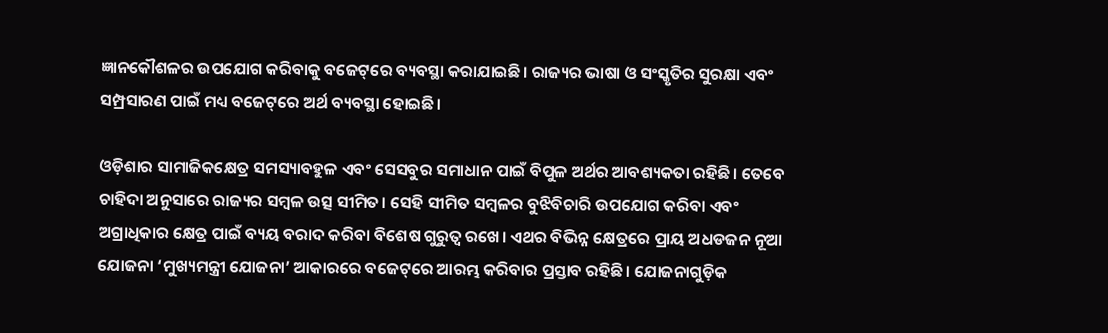ଜ୍ଞାନକୌଶଳର ଉପଯୋଗ କରିବାକୁ ବଜେଟ୍‌‌ରେ ବ୍ୟବସ୍ଥା କରାଯାଇଛି। ରାଜ୍ୟର ଭାଷା ଓ ସଂସ୍କୃତିର ସୁରକ୍ଷା ଏବଂ ସମ୍ପ୍ରସାରଣ ପାଇଁ ମଧ୍ୟ ବଜେଟ୍‌‌ରେ ଅର୍ଥ ବ୍ୟବସ୍ଥା ହୋଇଛି।

ଓଡ଼ିଶାର ସାମାଜିକକ୍ଷେତ୍ର ସମସ୍ୟାବହୁଳ ଏବଂ ସେସବୁର ସମାଧାନ ପାଇଁ ବିପୁଳ ଅର୍ଥର ଆବଶ୍ୟକତା ରହିଛି। ତେବେ ଚାହିଦା ଅନୁସାରେ ରାଜ୍ୟର ସମ୍ବଳ ଉତ୍ସ ସୀମିତ। ସେହି ସୀମିତ ସମ୍ବଳର ବୁଝିବିଚାରି ଉପଯୋଗ କରିବା ଏବଂ ଅଗ୍ରାଧିକାର କ୍ଷେତ୍ର ପାଇଁ ବ୍ୟୟ ବରାଦ କରିବା ବିଶେଷ ଗୁରୁତ୍ୱ ରଖେ। ଏଥର ବିଭିନ୍ନ କ୍ଷେତ୍ରରେ ପ୍ରାୟ ଅଧଡଜନ ନୂଆ ଯୋଜନା ‘ମୁଖ୍ୟମନ୍ତ୍ରୀ ଯୋଜନା’ ଆକାରରେ ବଜେଟ୍‌‌ରେ ଆରମ୍ଭ କରିବାର ପ୍ରସ୍ତାବ ରହିଛି। ଯୋଜନାଗୁଡ଼ିକ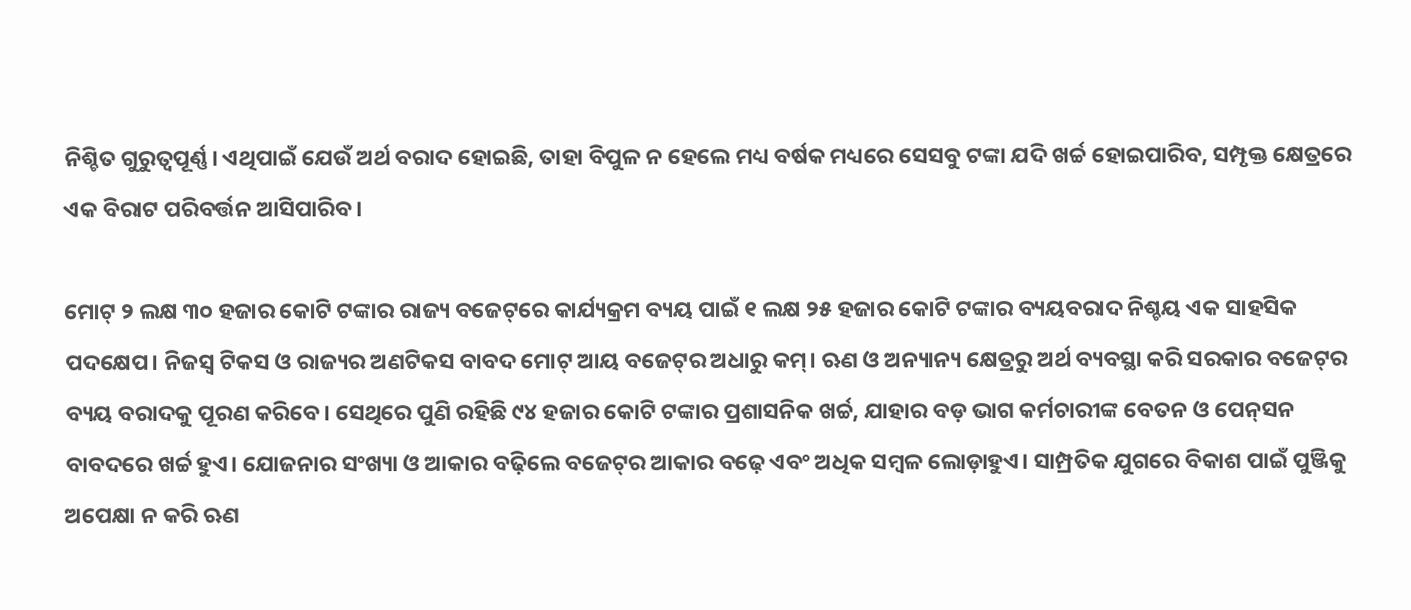ନିଶ୍ଚିତ ଗୁରୁତ୍ୱପୂର୍ଣ୍ଣ। ଏଥିପାଇଁ ଯେଉଁ ଅର୍ଥ ବରାଦ ହୋଇଛି, ତାହା ବିପୁଳ ନ ହେଲେ ମଧ୍ୟ ବର୍ଷକ ମଧ୍ୟରେ ସେସବୁ ଟଙ୍କା ଯଦି ଖର୍ଚ୍ଚ ହୋଇପାରିବ, ସମ୍ପୃକ୍ତ କ୍ଷେତ୍ରରେ ଏକ ବିରାଟ ପରିବର୍ତ୍ତନ ଆସିପାରିବ।

ମୋଟ୍‌‌ ୨ ଲକ୍ଷ ୩୦ ହଜାର କୋଟି ଟଙ୍କାର ରାଜ୍ୟ ବଜେଟ୍‌‌ରେ କାର୍ଯ୍ୟକ୍ରମ ବ୍ୟୟ ପାଇଁ ୧ ଲକ୍ଷ ୨୫ ହଜାର କୋଟି ଟଙ୍କାର ବ୍ୟୟବରାଦ ନିଶ୍ଚୟ ଏକ ସାହସିକ ପଦକ୍ଷେପ। ନିଜସ୍ୱ ଟିକସ ଓ ରାଜ୍ୟର ଅଣଟିକସ ବାବଦ ମୋଟ୍‌‌ ଆୟ ବଜେଟ୍‌‌ର ଅଧାରୁ କମ୍‌‌। ଋଣ ଓ ଅନ୍ୟାନ୍ୟ କ୍ଷେତ୍ରରୁ ଅର୍ଥ ବ୍ୟବସ୍ଥା କରି ସରକାର ବଜେଟ୍‌‌ର ବ୍ୟୟ ବରାଦକୁ ପୂରଣ କରିବେ। ସେଥିରେ ପୁଣି ରହିଛି ୯୪ ହଜାର କୋଟି ଟଙ୍କାର ପ୍ରଶାସନିକ ଖର୍ଚ୍ଚ, ଯାହାର ବଡ଼ ଭାଗ କର୍ମଚାରୀଙ୍କ ବେତନ ଓ ପେନ୍‌‌ସନ ବାବଦରେ ଖର୍ଚ୍ଚ ହୁଏ। ଯୋଜନାର ସଂଖ୍ୟା ଓ ଆକାର ବଢ଼ିଲେ ବଜେଟ୍‌‌ର ଆକାର ବଢ଼େ ଏବଂ ଅଧିକ ସମ୍ବଳ ଲୋଡ଼ାହୁଏ। ସାମ୍ପ୍ରତିକ ଯୁଗରେ ବିକାଶ ପାଇଁ ପୁଞ୍ଜିକୁ ଅପେକ୍ଷା ନ କରି ଋଣ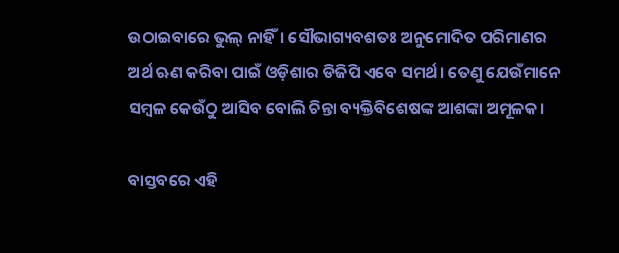ଉଠାଇବାରେ ଭୁଲ୍‌‌ ନାହିଁ। ସୌଭାଗ୍ୟବଶତଃ ଅନୁମୋଦିତ ପରିମାଣର ଅର୍ଥ ଋଣ କରିବା ପାଇଁ ଓଡ଼ିଶାର ଡିଜିପି ଏବେ ସମର୍ଥ। ତେଣୁ ଯେଉଁମାନେ ସମ୍ବଳ କେଉଁଠୁ ଆସିବ ବୋଲି ଚିନ୍ତା ବ୍ୟକ୍ତିବିଶେଷଙ୍କ ଆଶଙ୍କା ଅମୂଳକ।

ବାସ୍ତବରେ ଏହି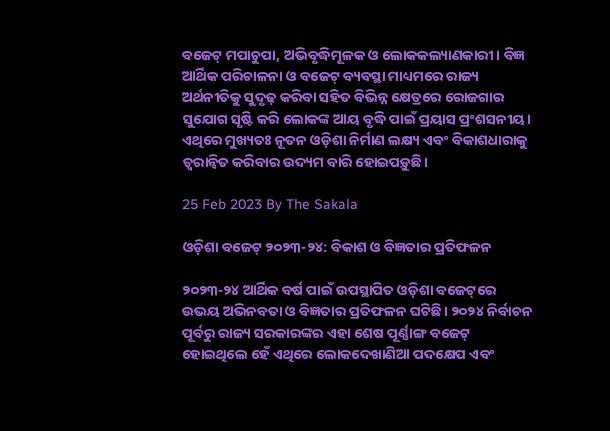ବଜେଟ୍‌‌ ମପାଚୁପା, ଅଭିବୃଦ୍ଧିମୂଳକ ଓ ଲୋକକଲ୍ୟାଣକାରୀ। ବିଜ୍ଞ ଆର୍ଥିକ ପରିଚାଳନା ଓ ବଜେଟ୍‌‌ ବ୍ୟବସ୍ଥା ମାଧ୍ୟମରେ ରାଜ୍ୟ ଅର୍ଥନୀତିକୁ ସୁଦୃଢ଼ କରିବା ସହିତ ବିଭିନ୍ନ କ୍ଷେତ୍ରରେ ରୋଜଗାର ସୁଯୋଗ ସୃଷ୍ଟି କରି ଲୋକଙ୍କ ଆୟ ବୃଦ୍ଧି ପାଇଁ ପ୍ରୟାସ ପ୍ରଂଶସନୀୟ। ଏଥିରେ ମୁଖ୍ୟତଃ ନୂତନ ଓଡ଼ିଶା ନିର୍ମାଣ ଲକ୍ଷ୍ୟ ଏବଂ ବିକାଶଧାରାକୁ ତ୍ୱରାନ୍ୱିତ କରିବାର ଉଦ୍ୟମ ବାରି ହୋଇପଡ଼ୁଛି।

25 Feb 2023 By The Sakala

ଓଡ଼ିଶା ବଜେଟ୍‌‌ ୨୦୨୩-୨୪: ବିକାଶ ଓ ବିଜ୍ଞତାର ପ୍ରତିଫଳନ

୨୦୨୩-୨୪ ଆର୍ଥିକ ବର୍ଷ ପାଇଁ ଉପସ୍ଥାପିତ ଓଡ଼ିଶା ବଜେଟ୍‌‌ରେ ଉଭୟ ଅଭିନବତା ଓ ବିଜ୍ଞତାର ପ୍ରତିଫଳନ ଘଟିଛି। ୨୦୨୪ ନିର୍ବାଚନ ପୂର୍ବରୁ ରାଜ୍ୟ ସରକାରଙ୍କର ଏହା ଶେଷ ପୂର୍ଣ୍ଣାଙ୍ଗ ବଜେଟ୍‌‌ ହୋଇଥିଲେ ହେଁ ଏଥିରେ ଲୋକଦେଖାଣିଆ ପଦକ୍ଷେପ ଏବଂ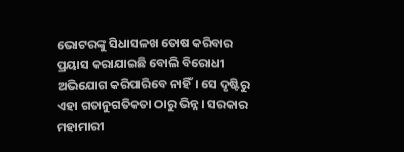ଭୋଟରଙ୍କୁ ସିଧାସଳଖ ତୋଷ କରିବାର ପ୍ରୟାସ କରାଯାଇଛି ବୋଲି ବିରୋଧୀ ଅଭିଯୋଗ କରିପାରିବେ ନାହିଁ। ସେ ଦୃଷ୍ଟିରୁ ଏହା ଗତାନୁଗତିକତା ଠାରୁ ଭିନ୍ନ। ସରକାର ମହାମାରୀ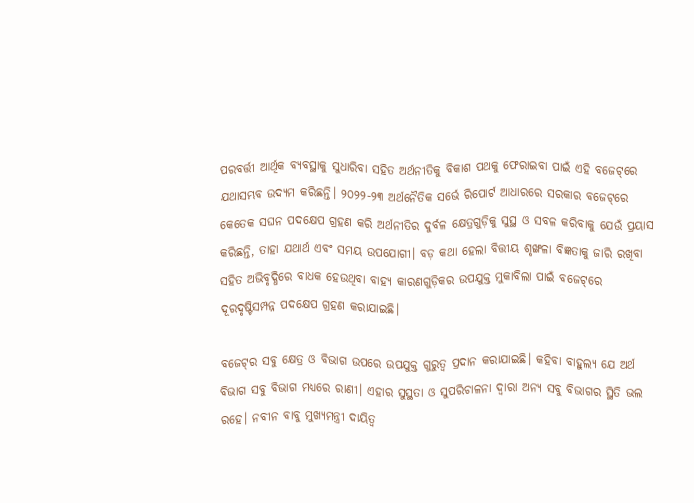ପରବର୍ତ୍ତୀ ଆର୍ଥିକ ବ୍ୟବସ୍ଥାକୁ ସୁଧାରିବା ସହିତ ଅର୍ଥନୀତିକୁ ବିକାଶ ପଥକୁ ଫେରାଇବା ପାଇଁ ଏହି ବଜେଟ୍‌‌ରେ ଯଥାସମ୍ଭବ ଉଦ୍ୟମ କରିଛନ୍ତି। ୨୦୨୨-୨୩ ଅର୍ଥନୈତିକ ସର୍ଭେ ରିପୋର୍ଟ ଆଧାରରେ ସରକାର ବଜେଟ୍‌‌ରେ କେତେକ ସଘନ ପଦକ୍ଷେପ ଗ୍ରହଣ କରି ଅର୍ଥନୀତିର ଦୁର୍ବଳ କ୍ଷେତ୍ରଗୁଡ଼ିକୁ ସୁସ୍ଥ ଓ ସବଳ କରିବାକୁ ଯେଉଁ ପ୍ରୟାସ କରିଛନ୍ତି, ତାହା ଯଥାର୍ଥ ଏବଂ ସମୟ ଉପଯୋଗୀ। ବଡ଼ କଥା ହେଲା ବିତ୍ତୀୟ ଶୃଙ୍ଖଳା ବିଜ୍ଞତାକୁ ଜାରି ରଖିବା ସହିତ ଅଭିବୃଦ୍ଧିରେ ବାଧକ ହେଉଥିବା ବାହ୍ୟ କାରଣଗୁଡ଼ିକର ଉପଯୁକ୍ତ ମୁକାବିଲା ପାଇଁ ବଜେଟ୍‌‌ରେ ଦୂରଦୃଷ୍ଟିସମ୍ପନ୍ନ ପଦକ୍ଷେପ ଗ୍ରହଣ କରାଯାଇଛି।

ବଜେଟ୍‌‌ର ସବୁ କ୍ଷେତ୍ର ଓ ବିଭାଗ ଉପରେ ଉପଯୁକ୍ତ ଗୁରୁତ୍ୱ ପ୍ରଦାନ କରାଯାଇଛି। କହିବା ବାହୁଲ୍ୟ ଯେ ଅର୍ଥ ବିଭାଗ ସବୁ ବିଭାଗ ମଧ୍ୟରେ ରାଣୀ। ଏହାର ସୁସ୍ଥତା ଓ ସୁପରିଚାଳନା ଦ୍ୱାରା ଅନ୍ୟ ସବୁ ବିଭାଗର ସ୍ଥିତି ଭଲ ରହେ। ନବୀନ ବାବୁ ମୁଖ୍ୟମନ୍ତ୍ରୀ ଦାୟିତ୍ୱ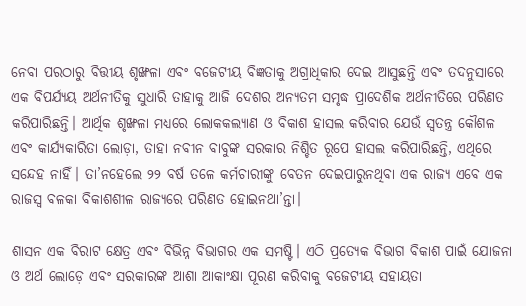ନେବା ପରଠାରୁ ବିତ୍ତୀୟ ଶୃଙ୍ଖଳା ଏବଂ ବଜେଟୀୟ ବିଜ୍ଞତାକୁ ଅଗ୍ରାଧିକାର ଦେଇ ଆସୁଛନ୍ତି ଏବଂ ତଦନୁସାରେ ଏକ ବିପର୍ଯ୍ୟୟ ଅର୍ଥନୀତିକୁ ସୁଧାରି ତାହାକୁ ଆଜି ଦେଶର ଅନ୍ୟତମ ସମୃଦ୍ଧ ପ୍ରାଦେଶିକ ଅର୍ଥନୀତିରେ ପରିଣତ କରିପାରିଛନ୍ତି। ଆର୍ଥିକ ଶୃଙ୍ଖଳା ମଧ୍ୟରେ ଲୋକକଲ୍ୟାଣ ଓ ବିକାଶ ହାସଲ କରିବାର ଯେଉଁ ସ୍ୱତନ୍ତ୍ର କୌଶଳ ଏବଂ କାର୍ଯ୍ୟକାରିତା ଲୋଡ଼ା, ତାହା ନବୀନ ବାବୁଙ୍କ ସରକାର ନିଶ୍ଚିତ ରୂପେ ହାସଲ କରିପାରିଛନ୍ତି, ଏଥିରେ ସନ୍ଦେହ ନାହିଁ। ତା’ନହେଲେ ୨୨ ବର୍ଷ ତଳେ କର୍ମଚାରୀଙ୍କୁ ବେତନ ଦେଇପାରୁନଥିବା ଏକ ରାଜ୍ୟ ଏବେ ଏକ ରାଜସ୍ୱ ବଳକା ବିକାଶଶୀଳ ରାଜ୍ୟରେ ପରିଣତ ହୋଇନଥା’ନ୍ତା।

ଶାସନ ଏକ ବିରାଟ କ୍ଷେତ୍ର ଏବଂ ବିଭିନ୍ନ ବିଭାଗର ଏକ ସମଷ୍ଟି। ଏଠି ପ୍ରତ୍ୟେକ ବିଭାଗ ବିକାଶ ପାଇଁ ଯୋଜନା ଓ ଅର୍ଥ ଲୋଡ଼େ ଏବଂ ସରକାରଙ୍କ ଆଶା ଆକାଂକ୍ଷା ପୂରଣ କରିବାକୁ ବଜେଟୀୟ ସହାୟତା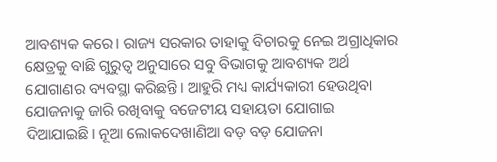ଆବଶ୍ୟକ କରେ। ରାଜ୍ୟ ସରକାର ତାହାକୁ ବିଚାରକୁ ନେଇ ଅଗ୍ରାଧିକାର କ୍ଷେତ୍ରକୁ ବାଛି ଗୁରୁତ୍ୱ ଅନୁସାରେ ସବୁ ବିଭାଗକୁ ଆବଶ୍ୟକ ଅର୍ଥ ଯୋଗାଣର ବ୍ୟବସ୍ଥା କରିଛନ୍ତି। ଆହୁରି ମଧ୍ୟ କାର୍ଯ୍ୟକାରୀ ହେଉଥିବା ଯୋଜନାକୁ ଜାରି ରଖିବାକୁ ବଜେଟୀୟ ସହାୟତା ଯୋଗାଇ ଦିଆଯାଇଛି। ନୂଆ ଲୋକଦେଖାଣିଆ ବଡ଼ ବଡ଼ ଯୋଜନା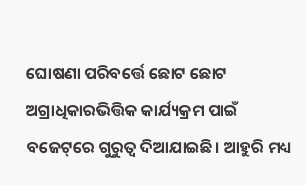ଘୋଷଣା ପରିବର୍ତ୍ତେ ଛୋଟ ଛୋଟ ଅଗ୍ରାଧିକାରଭିତ୍ତିକ କାର୍ଯ୍ୟକ୍ରମ ପାଇଁ ବଜେଟ୍‌‌ରେ ଗୁରୁତ୍ୱ ଦିଆଯାଇଛି। ଆହୁରି ମଧ୍ୟ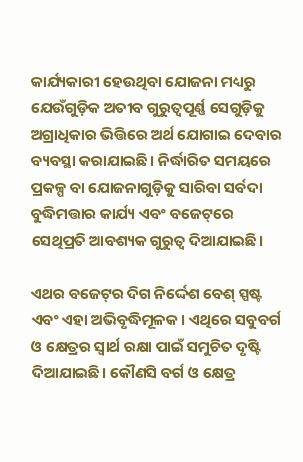କାର୍ଯ୍ୟକାରୀ ହେଉଥିବା ଯୋଜନା ମଧ୍ୟରୁ ଯେଉଁଗୁଡ଼ିକ ଅତୀବ ଗୁରୁତ୍ୱପୂର୍ଣ୍ଣ ସେଗୁଡ଼ିକୁ ଅଗ୍ରାଧିକାର ଭିତ୍ତିରେ ଅର୍ଥ ଯୋଗାଇ ଦେବାର ବ୍ୟବସ୍ଥା କରାଯାଇଛି। ନିର୍ଦ୍ଧାରିତ ସମୟରେ ପ୍ରକଳ୍ପ ବା ଯୋଜନାଗୁଡ଼ିକୁ ସାରିବା ସର୍ବଦା ବୁଦ୍ଧିମତ୍ତାର କାର୍ଯ୍ୟ ଏବଂ ବଜେଟ୍‌‌ରେ ସେଥିପ୍ରତି ଆବଶ୍ୟକ ଗୁରୁତ୍ୱ ଦିଆଯାଇଛି।

ଏଥର ବଜେଟ୍‌‌ର ଦିଗ ନିର୍ଦ୍ଦେଶ ବେଶ୍‌‌ ସ୍ପଷ୍ଟ ଏବଂ ଏହା ଅଭିବୃଦ୍ଧିମୂଳକ। ଏଥିରେ ସବୁବର୍ଗ ଓ କ୍ଷେତ୍ରର ସ୍ୱାର୍ଥ ରକ୍ଷା ପାଇଁ ସମୁଚିତ ଦୃଷ୍ଟି ଦିଆଯାଇଛି। କୌଣସି ବର୍ଗ ଓ କ୍ଷେତ୍ର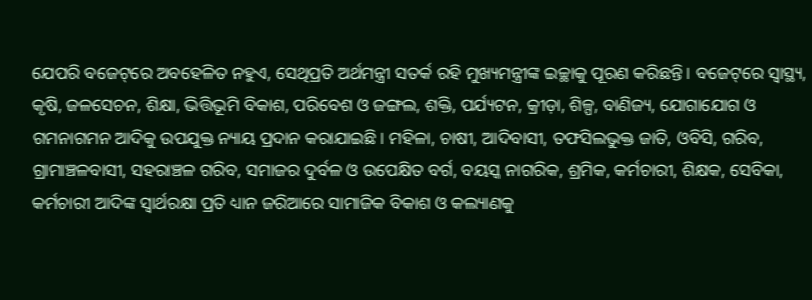ଯେପରି ବଜେଟ୍‌‌ରେ ଅବହେଳିତ ନହୁଏ, ସେଥିପ୍ରତି ଅର୍ଥମନ୍ତ୍ରୀ ସତର୍କ ରହି ମୁଖ୍ୟମନ୍ତ୍ରୀଙ୍କ ଇଚ୍ଛାକୁ ପୂରଣ କରିଛନ୍ତି। ବଜେଟ୍‌‌ରେ ସ୍ୱାସ୍ଥ୍ୟ, କୃଷି, ଜଳସେଚନ, ଶିକ୍ଷା, ଭିତ୍ତିଭୂମି ବିକାଶ, ପରିବେଶ ଓ ଜଙ୍ଗଲ, ଶକ୍ତି, ପର୍ଯ୍ୟଟନ, କ୍ରୀଡ଼ା, ଶିଳ୍ପ, ବାଣିଜ୍ୟ, ଯୋଗାଯୋଗ ଓ ଗମନାଗମନ ଆଦିକୁ ଉପଯୁକ୍ତ ନ୍ୟାୟ ପ୍ରଦାନ କରାଯାଇଛି। ମହିଳା, ଚାଷୀ, ଆଦିବାସୀ, ତଫସିଲଭୁକ୍ତ ଜାତି, ଓବିସି, ଗରିବ, ଗ୍ରାମାଞ୍ଚଳବାସୀ, ସହରାଞ୍ଚଳ ଗରିବ, ସମାଜର ଦୁର୍ବଳ ଓ ଉପେକ୍ଷିତ ବର୍ଗ, ବୟସ୍କ ନାଗରିକ, ଶ୍ରମିକ, କର୍ମଚାରୀ, ଶିକ୍ଷକ, ସେବିକା, କର୍ମଚାରୀ ଆଦିଙ୍କ ସ୍ୱାର୍ଥରକ୍ଷା ପ୍ରତି ଧ୍ୟାନ ଜରିଆରେ ସାମାଜିକ ବିକାଶ ଓ କଲ୍ୟାଣକୁ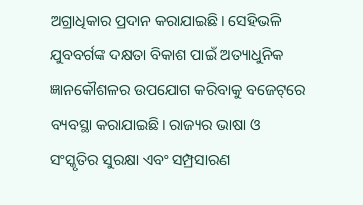ଅଗ୍ରାଧିକାର ପ୍ରଦାନ କରାଯାଇଛି। ସେହିଭଳି ଯୁବବର୍ଗଙ୍କ ଦକ୍ଷତା ବିକାଶ ପାଇଁ ଅତ୍ୟାଧୁନିକ ଜ୍ଞାନକୌଶଳର ଉପଯୋଗ କରିବାକୁ ବଜେଟ୍‌‌ରେ ବ୍ୟବସ୍ଥା କରାଯାଇଛି। ରାଜ୍ୟର ଭାଷା ଓ ସଂସ୍କୃତିର ସୁରକ୍ଷା ଏବଂ ସମ୍ପ୍ରସାରଣ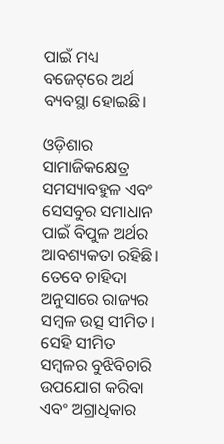ପାଇଁ ମଧ୍ୟ ବଜେଟ୍‌‌ରେ ଅର୍ଥ ବ୍ୟବସ୍ଥା ହୋଇଛି।

ଓଡ଼ିଶାର ସାମାଜିକକ୍ଷେତ୍ର ସମସ୍ୟାବହୁଳ ଏବଂ ସେସବୁର ସମାଧାନ ପାଇଁ ବିପୁଳ ଅର୍ଥର ଆବଶ୍ୟକତା ରହିଛି। ତେବେ ଚାହିଦା ଅନୁସାରେ ରାଜ୍ୟର ସମ୍ବଳ ଉତ୍ସ ସୀମିତ। ସେହି ସୀମିତ ସମ୍ବଳର ବୁଝିବିଚାରି ଉପଯୋଗ କରିବା ଏବଂ ଅଗ୍ରାଧିକାର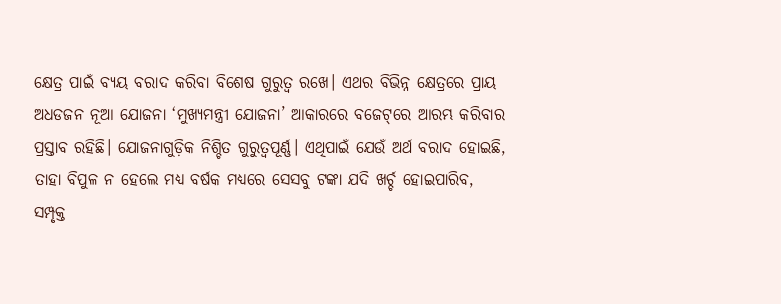କ୍ଷେତ୍ର ପାଇଁ ବ୍ୟୟ ବରାଦ କରିବା ବିଶେଷ ଗୁରୁତ୍ୱ ରଖେ। ଏଥର ବିଭିନ୍ନ କ୍ଷେତ୍ରରେ ପ୍ରାୟ ଅଧଡଜନ ନୂଆ ଯୋଜନା ‘ମୁଖ୍ୟମନ୍ତ୍ରୀ ଯୋଜନା’ ଆକାରରେ ବଜେଟ୍‌‌ରେ ଆରମ୍ଭ କରିବାର ପ୍ରସ୍ତାବ ରହିଛି। ଯୋଜନାଗୁଡ଼ିକ ନିଶ୍ଚିତ ଗୁରୁତ୍ୱପୂର୍ଣ୍ଣ। ଏଥିପାଇଁ ଯେଉଁ ଅର୍ଥ ବରାଦ ହୋଇଛି, ତାହା ବିପୁଳ ନ ହେଲେ ମଧ୍ୟ ବର୍ଷକ ମଧ୍ୟରେ ସେସବୁ ଟଙ୍କା ଯଦି ଖର୍ଚ୍ଚ ହୋଇପାରିବ, ସମ୍ପୃକ୍ତ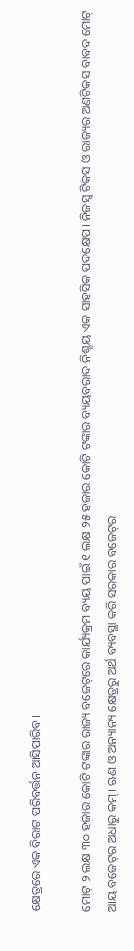କ୍ଷେତ୍ରରେ ଏକ ବିରାଟ ପରିବର୍ତ୍ତନ ଆସିପାରିବ।

ମୋଟ୍‌‌ ୨ ଲକ୍ଷ ୩୦ ହଜାର କୋଟି ଟଙ୍କାର ରାଜ୍ୟ ବଜେଟ୍‌‌ରେ କାର୍ଯ୍ୟକ୍ରମ ବ୍ୟୟ ପାଇଁ ୧ ଲକ୍ଷ ୨୫ ହଜାର କୋଟି ଟଙ୍କାର ବ୍ୟୟବରାଦ ନିଶ୍ଚୟ ଏକ ସାହସିକ ପଦକ୍ଷେପ। ନିଜସ୍ୱ ଟିକସ ଓ ରାଜ୍ୟର ଅଣଟିକସ ବାବଦ ମୋଟ୍‌‌ ଆୟ ବଜେଟ୍‌‌ର ଅଧାରୁ କମ୍‌‌। ଋଣ ଓ ଅନ୍ୟାନ୍ୟ କ୍ଷେତ୍ରରୁ ଅର୍ଥ ବ୍ୟବସ୍ଥା କରି ସରକାର ବଜେଟ୍‌‌ର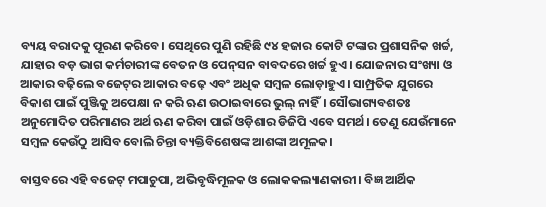ବ୍ୟୟ ବରାଦକୁ ପୂରଣ କରିବେ। ସେଥିରେ ପୁଣି ରହିଛି ୯୪ ହଜାର କୋଟି ଟଙ୍କାର ପ୍ରଶାସନିକ ଖର୍ଚ୍ଚ, ଯାହାର ବଡ଼ ଭାଗ କର୍ମଚାରୀଙ୍କ ବେତନ ଓ ପେନ୍‌‌ସନ ବାବଦରେ ଖର୍ଚ୍ଚ ହୁଏ। ଯୋଜନାର ସଂଖ୍ୟା ଓ ଆକାର ବଢ଼ିଲେ ବଜେଟ୍‌‌ର ଆକାର ବଢ଼େ ଏବଂ ଅଧିକ ସମ୍ବଳ ଲୋଡ଼ାହୁଏ। ସାମ୍ପ୍ରତିକ ଯୁଗରେ ବିକାଶ ପାଇଁ ପୁଞ୍ଜିକୁ ଅପେକ୍ଷା ନ କରି ଋଣ ଉଠାଇବାରେ ଭୁଲ୍‌‌ ନାହିଁ। ସୌଭାଗ୍ୟବଶତଃ ଅନୁମୋଦିତ ପରିମାଣର ଅର୍ଥ ଋଣ କରିବା ପାଇଁ ଓଡ଼ିଶାର ଡିଜିପି ଏବେ ସମର୍ଥ। ତେଣୁ ଯେଉଁମାନେ ସମ୍ବଳ କେଉଁଠୁ ଆସିବ ବୋଲି ଚିନ୍ତା ବ୍ୟକ୍ତିବିଶେଷଙ୍କ ଆଶଙ୍କା ଅମୂଳକ।

ବାସ୍ତବରେ ଏହି ବଜେଟ୍‌‌ ମପାଚୁପା, ଅଭିବୃଦ୍ଧିମୂଳକ ଓ ଲୋକକଲ୍ୟାଣକାରୀ। ବିଜ୍ଞ ଆର୍ଥିକ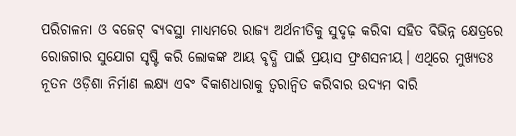ପରିଚାଳନା ଓ ବଜେଟ୍‌‌ ବ୍ୟବସ୍ଥା ମାଧ୍ୟମରେ ରାଜ୍ୟ ଅର୍ଥନୀତିକୁ ସୁଦୃଢ଼ କରିବା ସହିତ ବିଭିନ୍ନ କ୍ଷେତ୍ରରେ ରୋଜଗାର ସୁଯୋଗ ସୃଷ୍ଟି କରି ଲୋକଙ୍କ ଆୟ ବୃଦ୍ଧି ପାଇଁ ପ୍ରୟାସ ପ୍ରଂଶସନୀୟ। ଏଥିରେ ମୁଖ୍ୟତଃ ନୂତନ ଓଡ଼ିଶା ନିର୍ମାଣ ଲକ୍ଷ୍ୟ ଏବଂ ବିକାଶଧାରାକୁ ତ୍ୱରାନ୍ୱିତ କରିବାର ଉଦ୍ୟମ ବାରି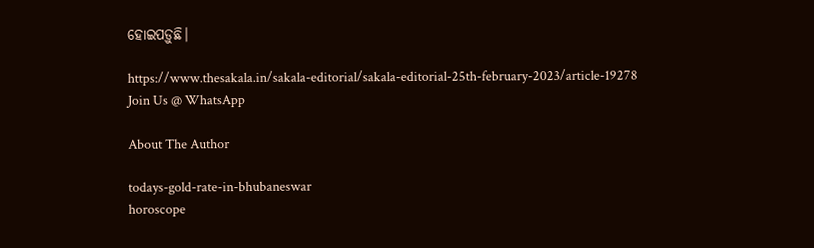ହୋଇପଡ଼ୁଛି।

https://www.thesakala.in/sakala-editorial/sakala-editorial-25th-february-2023/article-19278
Join Us @ WhatsApp

About The Author

todays-gold-rate-in-bhubaneswar
horoscope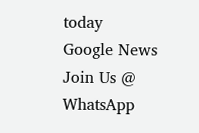today
Google News
Join Us @ WhatsApp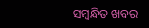ସମ୍ବନ୍ଧିତ ଖବର